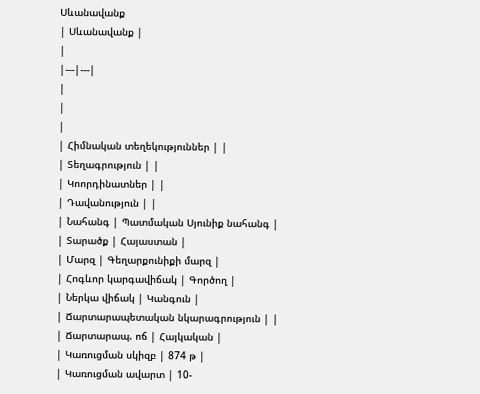Սևանավանք
| Սևանավանք |
|
|---|---|
|
|
|
| Հիմնական տեղեկություններ | |
| Տեղագրություն | |
| Կոորդինատներ | |
| Դավանություն | |
| Նահանգ | Պատմական Սյունիք նահանգ |
| Տարածք | Հայաստան |
| Մարզ | Գեղարքունիքի մարզ |
| Հոգևոր կարգավիճակ | Գործող |
| Ներկա վիճակ | Կանգուն |
| Ճարտարապետական նկարագրություն | |
| Ճարտարապ. ոճ | Հայկական |
| Կառուցման սկիզբ | 874 թ |
| Կառուցման ավարտ | 10-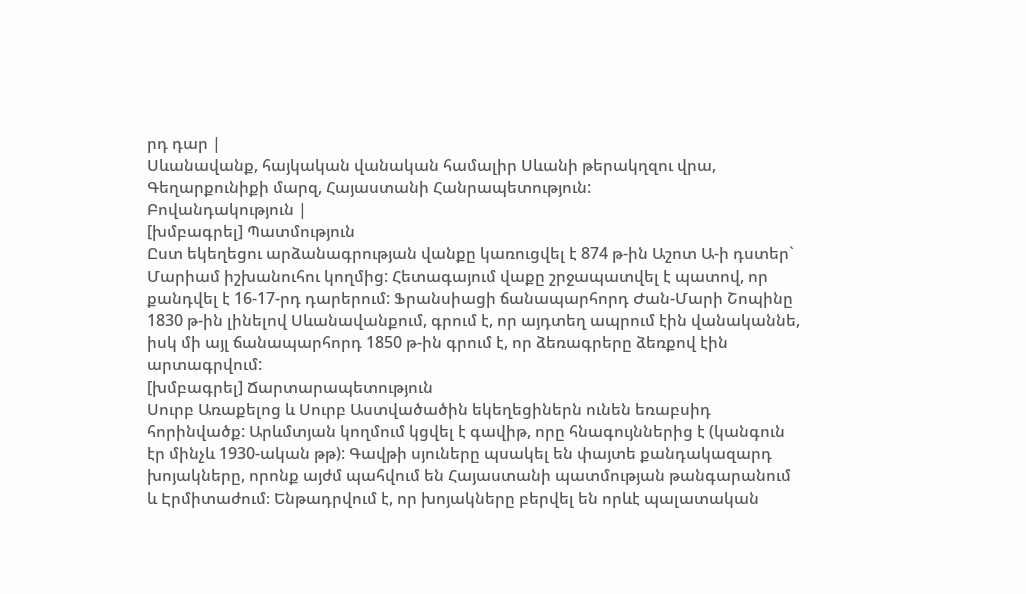րդ դար |
Սևանավանք, հայկական վանական համալիր Սևանի թերակղզու վրա, Գեղարքունիքի մարզ, Հայաստանի Հանրապետություն:
Բովանդակություն |
[խմբագրել] Պատմություն
Ըստ եկեղեցու արձանագրության վանքը կառուցվել է 874 թ-ին Աշոտ Ա-ի դստեր` Մարիամ իշխանուհու կողմից: Հետագայում վաքը շրջապատվել է պատով, որ քանդվել է 16-17-րդ դարերում: Ֆրանսիացի ճանապարհորդ Ժան-Մարի Շոպինը 1830 թ-ին լինելով Սևանավանքում, գրում է, որ այդտեղ ապրում էին վանականնե, իսկ մի այլ ճանապարհորդ 1850 թ-ին գրում է, որ ձեռագրերը ձեռքով էին արտագրվում:
[խմբագրել] Ճարտարապետություն
Սուրբ Առաքելոց և Սուրբ Աստվածածին եկեղեցիներն ունեն եռաբսիդ հորինվածք: Արևմտյան կողմում կցվել է գավիթ, որը հնագույններից է (կանգուն էր մինչև 1930-ական թթ): Գավթի սյուները պսակել են փայտե քանդակազարդ խոյակները, որոնք այժմ պահվում են Հայաստանի պատմության թանգարանում և Էրմիտաժում։ Ենթադրվում է, որ խոյակները բերվել են որևէ պալատական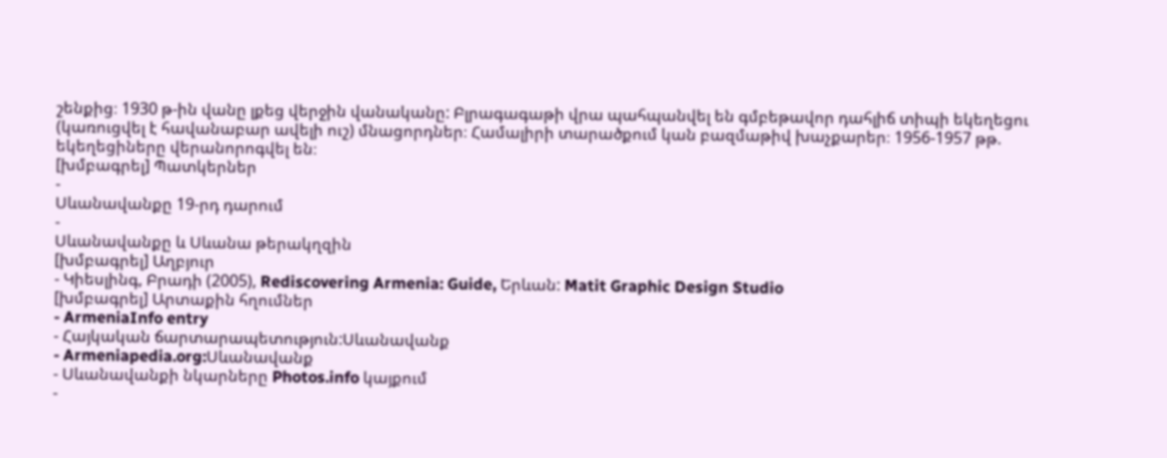շենքից։ 1930 թ-ին վանը լքեց վերջին վանականը: Բլրագագաթի վրա պահպանվել են գմբեթավոր դահլիճ տիպի եկեղեցու (կառուցվել է հավանաբար ավելի ուշ) մնացորդներ։ Համալիրի տարածքում կան բազմաթիվ խաչքարեր։ 1956-1957 թթ. եկեղեցիները վերանորոգվել են։
[խմբագրել] Պատկերներ
-
Սևանավանքը 19-րդ դարում
-
Սևանավանքը և Սևանա թերակղզին
[խմբագրել] Աղբյուր
- Կիեսլինգ, Բրադի (2005), Rediscovering Armenia: Guide, Երևան: Matit Graphic Design Studio
[խմբագրել] Արտաքին հղումներ
- ArmeniaInfo entry
- Հայկական ճարտարապետություն:Սևանավանք
- Armeniapedia.org:Սևանավանք
- Սևանավանքի նկարները Photos.info կայքում
-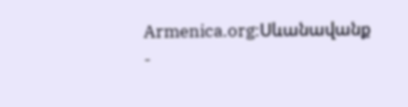Armenica.org:Սևանավանք
-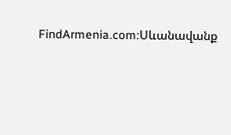FindArmenia.com:Սևանավանք